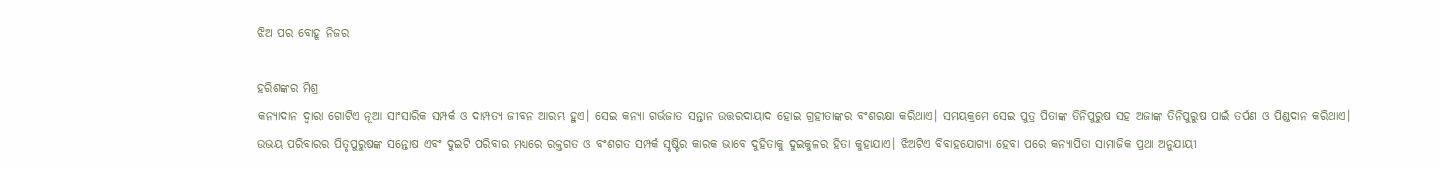ଝିଅ ପର ବୋହୂ ନିଜର

ହରିଶଙ୍କର ମିଶ୍ର
କନ୍ୟାଦାନ ଦ୍ୱାରା ଗୋଟିଏ ନୂଆ ସାଂସାରିକ ସମ୍ପର୍କ ଓ ଦାମ୍ପତ୍ୟ ଜୀବନ ଆରମ୍ଭ ହୁଏ। ସେଇ କନ୍ୟା ଗର୍ଭଜାତ ସନ୍ତାନ ଉତ୍ତରଦାୟାଦ ହୋଇ ଗ୍ରହୀତାଙ୍କର ବଂଶରକ୍ଷା କରିଥାଏ। ସମୟକ୍ରମେ ସେଇ ପୁତ୍ର ପିତାଙ୍କ ତିନିପୁରୁଷ ସହ ଅଜାଙ୍କ ତିନିପୁରୁଷ ପାଇଁ ତର୍ପଣ ଓ ପିଣ୍ଡଦାନ କରିଥାଏ। ଉଭୟ ପରିବାରର ପିତୃପୁରୁଷଙ୍କ ସନ୍ତୋଷ ଏବଂ ଦୁଇଟି ପରିବାର ମଧ୍ୟରେ ରକ୍ତଗତ ଓ ବଂଶଗତ ସମ୍ପର୍କ ସୃଷ୍ଟିର କାରକ ଭାବେ ଦୁହିତାକୁ ଦୁଇକୁଳର ହିତା କୁହାଯାଏ। ଝିଅଟିଏ ବିବାହଯୋଗ୍ୟା ହେବା ପରେ କନ୍ୟାପିତା ସାମାଜିକ ପ୍ରଥା ଅନୁଯାୟୀ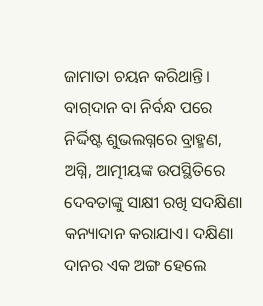ଜାମାତା ଚୟନ କରିଥାନ୍ତି। ବାଗ୍‌ଦାନ ବା ନିର୍ବନ୍ଧ ପରେ ନିର୍ଦ୍ଦିଷ୍ଟ ଶୁଭଲଗ୍ନରେ ବ୍ରାହ୍ମଣ, ଅଗ୍ନି, ଆତ୍ମୀୟଙ୍କ ଉପସ୍ଥିତିରେ ଦେବତାଙ୍କୁ ସାକ୍ଷୀ ରଖି ସଦକ୍ଷିଣା କନ୍ୟାଦାନ କରାଯାଏ। ଦକ୍ଷିଣା ଦାନର ଏକ ଅଙ୍ଗ ହେଲେ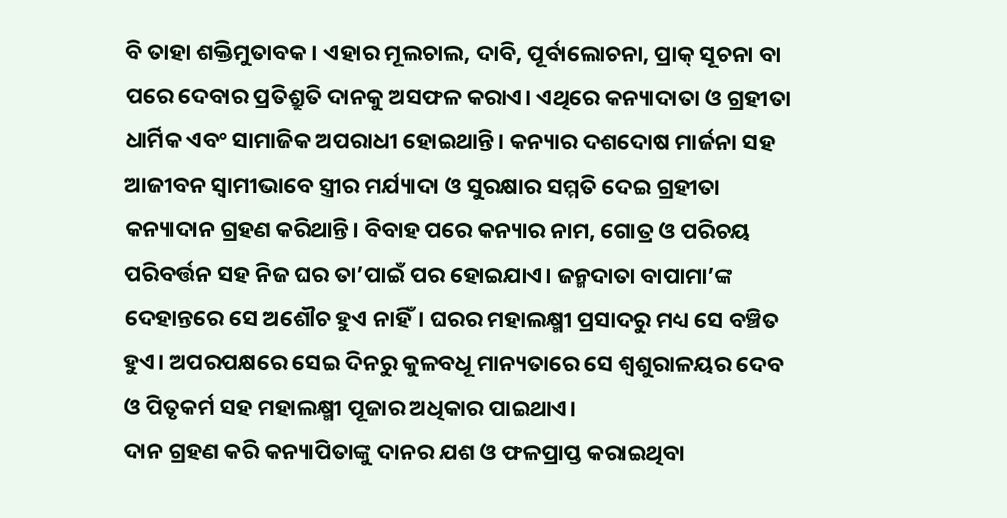ବି ତାହା ଶକ୍ତିମୁତାବକ। ଏହାର ମୂଲଚାଲ, ଦାବି, ପୂର୍ବାଲୋଚନା, ପ୍ରାକ୍‌ ସୂଚନା ବା ପରେ ଦେବାର ପ୍ରତିଶ୍ରୁତି ଦାନକୁ ଅସଫଳ କରାଏ। ଏଥିରେ କନ୍ୟାଦାତା ଓ ଗ୍ରହୀତା ଧାର୍ମିକ ଏବଂ ସାମାଜିକ ଅପରାଧୀ ହୋଇଥାନ୍ତି। କନ୍ୟାର ଦଶଦୋଷ ମାର୍ଜନା ସହ ଆଜୀବନ ସ୍ବାମୀଭାବେ ସ୍ତ୍ରୀର ମର୍ଯ୍ୟାଦା ଓ ସୁରକ୍ଷାର ସମ୍ମତି ଦେଇ ଗ୍ରହୀତା କନ୍ୟାଦାନ ଗ୍ରହଣ କରିଥାନ୍ତି। ବିବାହ ପରେ କନ୍ୟାର ନାମ, ଗୋତ୍ର ଓ ପରିଚୟ ପରିବର୍ତ୍ତନ ସହ ନିଜ ଘର ତା’ପାଇଁ ପର ହୋଇଯାଏ। ଜନ୍ମଦାତା ବାପାମା’ଙ୍କ ଦେହାନ୍ତରେ ସେ ଅଶୌଚ ହୁଏ ନାହିଁ। ଘରର ମହାଲକ୍ଷ୍ମୀ ପ୍ରସାଦରୁ ମଧ୍ୟ ସେ ବଞ୍ଚିତ ହୁଏ। ଅପରପକ୍ଷରେ ସେଇ ଦିନରୁ କୁଳବଧୂ ମାନ୍ୟତାରେ ସେ ଶ୍ୱଶୁରାଳୟର ଦେବ ଓ ପିତୃକର୍ମ ସହ ମହାଲକ୍ଷ୍ମୀ ପୂଜାର ଅଧିକାର ପାଇଥାଏ।
ଦାନ ଗ୍ରହଣ କରି କନ୍ୟାପିତାଙ୍କୁ ଦାନର ଯଶ ଓ ଫଳପ୍ରାପ୍ତ କରାଇଥିବା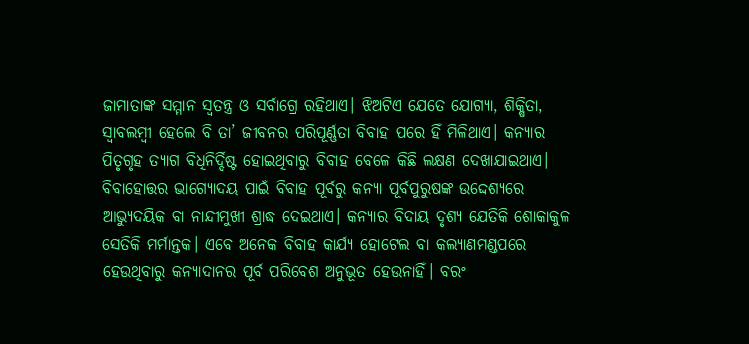ଜାମାତାଙ୍କ ସମ୍ମାନ ସ୍ବତନ୍ତ୍ର ଓ ସର୍ବାଗ୍ରେ ରହିଥାଏ। ଝିଅଟିଏ ଯେତେ ଯୋଗ୍ୟା, ଶିକ୍ଷିତା, ସ୍ବାବଲମ୍ବୀ ହେଲେ ବି ତା’ ଜୀବନର ପରିପୂର୍ଣ୍ଣତା ବିବାହ ପରେ ହିଁ ମିଳିଥାଏ। କନ୍ୟାର ପିତୃଗୃହ ତ୍ୟାଗ ବିଧିନିର୍ଦ୍ଦିଷ୍ଟ ହୋଇଥିବାରୁ ବିବାହ ବେଳେ କିଛି ଲକ୍ଷଣ ଦେଖାଯାଇଥାଏ। ବିବାହୋତ୍ତର ଭାଗ୍ୟୋଦୟ ପାଇଁ ବିବାହ ପୂର୍ବରୁ କନ୍ୟା ପୂର୍ବପୁରୁଷଙ୍କ ଉଦ୍ଦେଶ୍ୟରେ ଆଭ୍ୟୁଦୟିକ ବା ନାନ୍ଦୀମୁଖୀ ଶ୍ରାଦ୍ଧ ଦେଇଥାଏ। କନ୍ୟାର ବିଦାୟ ଦୃଶ୍ୟ ଯେତିକି ଶୋକାକୁଳ ସେତିକି ମର୍ମାନ୍ତକ। ଏବେ ଅନେକ ବିବାହ କାର୍ଯ୍ୟ ହୋଟେଲ ବା କଲ୍ୟାଣମଣ୍ଡପରେ ହେଉଥିବାରୁ କନ୍ୟାଦାନର ପୂର୍ବ ପରିବେଶ ଅନୁଭୂତ ହେଉନାହିଁ। ବରଂ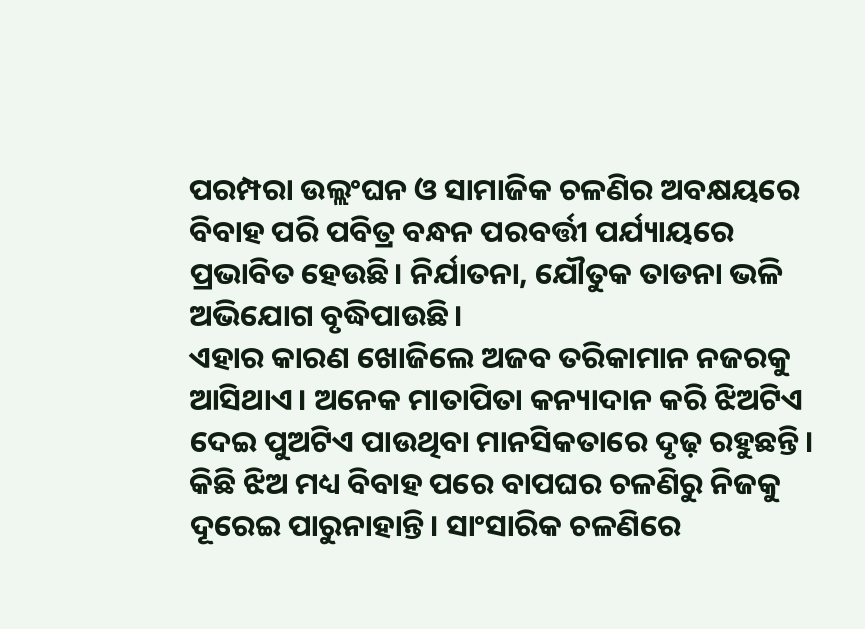ପରମ୍ପରା ଉଲ୍ଲଂଘନ ଓ ସାମାଜିକ ଚଳଣିର ଅବକ୍ଷୟରେ ବିବାହ ପରି ପବିତ୍ର ବନ୍ଧନ ପରବର୍ତ୍ତୀ ପର୍ଯ୍ୟାୟରେ ପ୍ରଭାବିତ ହେଉଛି। ନିର୍ଯାତନା, ଯୌତୁକ ତାଡନା ଭଳି ଅଭିଯୋଗ ବୃଦ୍ଧିପାଉଛି।
ଏହାର କାରଣ ଖୋଜିଲେ ଅଜବ ତରିକାମାନ ନଜରକୁ ଆସିଥାଏ। ଅନେକ ମାତାପିତା କନ୍ୟାଦାନ କରି ଝିଅଟିଏ ଦେଇ ପୁଅଟିଏ ପାଉଥିବା ମାନସିକତାରେ ଦୃଢ଼ ରହୁଛନ୍ତି। କିଛି ଝିଅ ମଧ୍ୟ ବିବାହ ପରେ ବାପଘର ଚଳଣିରୁ ନିଜକୁ ଦୂରେଇ ପାରୁନାହାନ୍ତି। ସାଂସାରିକ ଚଳଣିରେ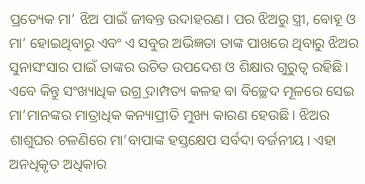ପ୍ରତ୍ୟେକ ମା’ ଝିଅ ପାଇଁ ଜୀବନ୍ତ ଉଦାହରଣ। ପର ଝିଅରୁ ସ୍ତ୍ରୀ, ବୋହୂ ଓ ମା’ ହୋଇଥିବାରୁ ଏବଂ ଏ ସବୁର ଅଭିଜ୍ଞତା ତାଙ୍କ ପାଖରେ ଥିବାରୁ ଝିଅର ସୁନାସଂସାର ପାଇଁ ତାଙ୍କର ଉଚିତ ଉପଦେଶ ଓ ଶିକ୍ଷାର ଗୁରୁତ୍ୱ ରହିଛି। ଏବେ କିନ୍ତୁ ସଂଖ୍ୟାଧିକ ଉଗ୍ର୍ର ଦାମ୍ପତ୍ୟ କଳହ ବା ବିଚ୍ଛେଦ ମୂଳରେ ସେଇ ମା’ମାନଙ୍କର ମାତ୍ରାଧିକ କନ୍ୟାପ୍ରୀତି ମୁଖ୍ୟ କାରଣ ହେଉଛି। ଝିଅର ଶାଶୁଘର ଚଳଣିରେ ମା’ବାପାଙ୍କ ହସ୍ତକ୍ଷେପ ସର୍ବଦା ବର୍ଜନୀୟ। ଏହା ଅନଧିକୃତ ଅଧିକାର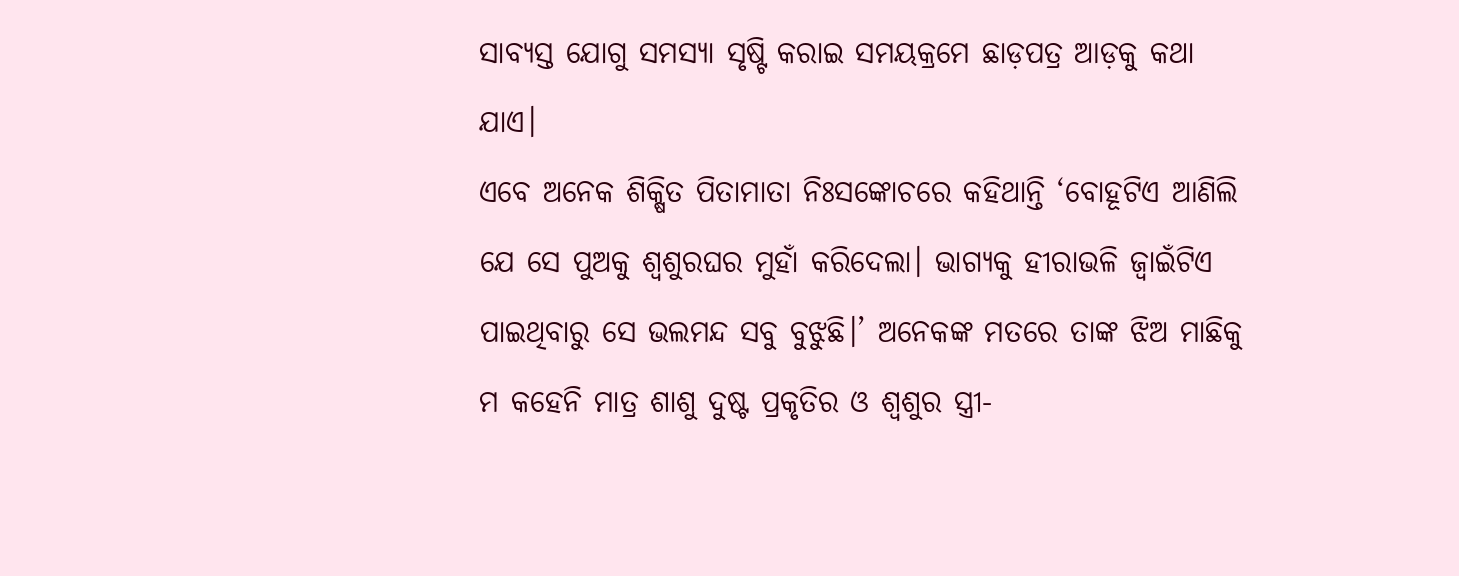ସାବ୍ୟସ୍ତ ଯୋଗୁ ସମସ୍ୟା ସୃଷ୍ଟି କରାଇ ସମୟକ୍ରମେ ଛାଡ଼ପତ୍ର ଆଡ଼କୁ କଥା ଯାଏ।
ଏବେ ଅନେକ ଶିକ୍ଷିତ ପିତାମାତା ନିଃସଙ୍କୋଚରେ କହିଥାନ୍ତି ‘ବୋହୂଟିଏ ଆଣିଲି ଯେ ସେ ପୁଅକୁ ଶ୍ୱଶୁରଘର ମୁହାଁ କରିଦେଲା। ଭାଗ୍ୟକୁ ହୀରାଭଳି ଜ୍ୱାଇଁଟିଏ ପାଇଥିବାରୁ ସେ ଭଲମନ୍ଦ ସବୁ ବୁଝୁଛି।’ ଅନେକଙ୍କ ମତରେ ତାଙ୍କ ଝିଅ ମାଛିକୁ ମ କହେନି ମାତ୍ର ଶାଶୁ ଦୁଷ୍ଟ ପ୍ରକୃତିର ଓ ଶ୍ୱଶୁର ସ୍ତ୍ରୀ-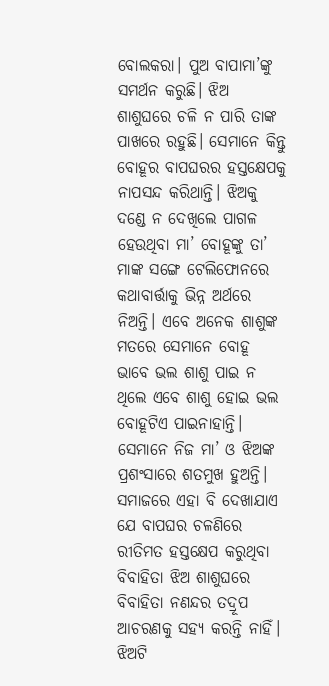ବୋଲକରା। ପୁଅ ବାପାମା’ଙ୍କୁ ସମର୍ଥନ କରୁଛି। ଝିଅ ଶାଶୁଘରେ ଚଳି ନ ପାରି ତାଙ୍କ ପାଖରେ ରହୁଛି। ସେମାନେ କିନ୍ତୁ ବୋହୂର ବାପଘରର ହସ୍ତକ୍ଷେପକୁ ନାପସନ୍ଦ କରିଥାନ୍ତି। ଝିଅକୁ ଦଣ୍ଡେ ନ ଦେଖିଲେ ପାଗଳ ହେଉଥିବା ମା’ ବୋହୂଙ୍କୁ ତା’ ମାଙ୍କ ସଙ୍ଗେ ଟେଲିଫୋନରେ କଥାବାର୍ତ୍ତାକୁ ଭିନ୍ନ ଅର୍ଥରେ ନିଅନ୍ତି। ଏବେ ଅନେକ ଶାଶୁଙ୍କ ମତରେ ସେମାନେ ବୋହୂ ଭାବେ ଭଲ ଶାଶୁ ପାଇ ନ ଥିଲେ ଏବେ ଶାଶୁ ହୋଇ ଭଲ ବୋହୂଟିଏ ପାଇନାହାନ୍ତି। ସେମାନେ ନିଜ ମା’ ଓ ଝିଅଙ୍କ ପ୍ରଶଂସାରେ ଶତମୁଖ ହୁଅନ୍ତି। ସମାଜରେ ଏହା ବି ଦେଖାଯାଏ ଯେ ବାପଘର ଚଳଣିରେ ରୀତିମତ ହସ୍ତକ୍ଷେପ କରୁଥିବା ବିବାହିତା ଝିଅ ଶାଶୁଘରେ ବିବାହିତା ନଣନ୍ଦର ତଦ୍ରୂପ ଆଚରଣକୁ ସହ୍ୟ କରନ୍ତି ନାହିଁ। ଝିଅଟି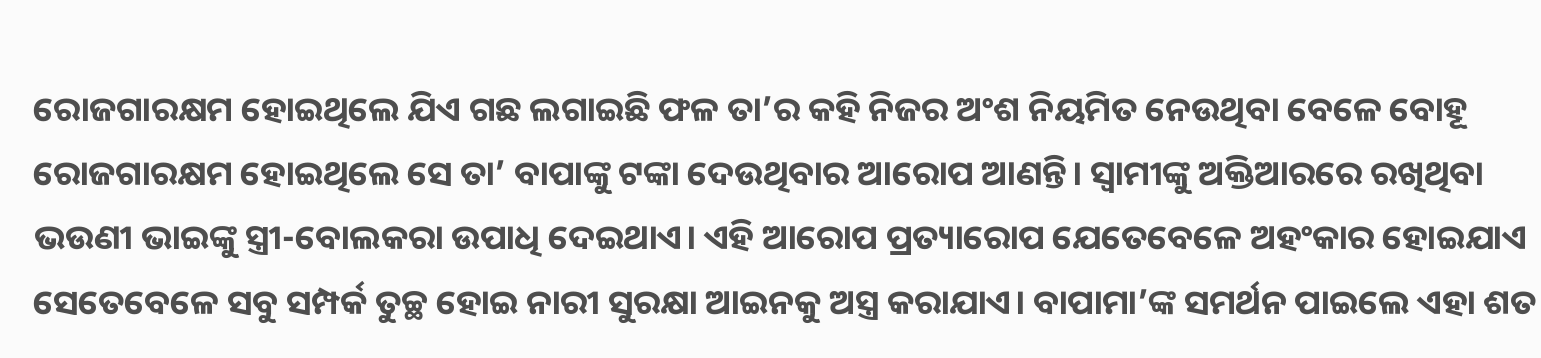ରୋଜଗାରକ୍ଷମ ହୋଇଥିଲେ ଯିଏ ଗଛ ଲଗାଇଛି ଫଳ ତା’ର କହି ନିଜର ଅଂଶ ନିୟମିତ ନେଉଥିବା ବେଳେ ବୋହୂ ରୋଜଗାରକ୍ଷମ ହୋଇଥିଲେ ସେ ତା’ ବାପାଙ୍କୁ ଟଙ୍କା ଦେଉଥିବାର ଆରୋପ ଆଣନ୍ତି। ସ୍ବାମୀଙ୍କୁ ଅକ୍ତିଆରରେ ରଖିଥିବା ଭଉଣୀ ଭାଇଙ୍କୁ ସ୍ତ୍ରୀ-ବୋଲକରା ଉପାଧି ଦେଇଥାଏ। ଏହି ଆରୋପ ପ୍ରତ୍ୟାରୋପ ଯେତେବେଳେ ଅହଂକାର ହୋଇଯାଏ ସେତେବେଳେ ସବୁ ସମ୍ପର୍କ ତୁଚ୍ଛ ହୋଇ ନାରୀ ସୁରକ୍ଷା ଆଇନକୁ ଅସ୍ତ୍ର କରାଯାଏ। ବାପାମା’ଙ୍କ ସମର୍ଥନ ପାଇଲେ ଏହା ଶତ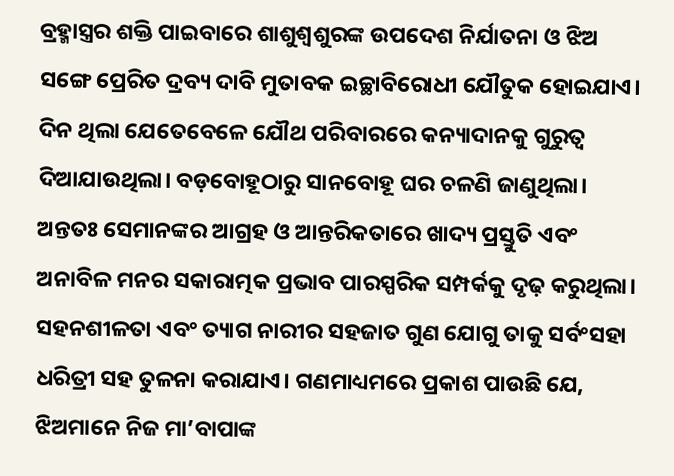ବ୍ରହ୍ମାସ୍ତ୍ରର ଶକ୍ତି ପାଇବାରେ ଶାଶୁଶ୍ୱଶୁରଙ୍କ ଉପଦେଶ ନିର୍ଯାତନା ଓ ଝିଅ ସଙ୍ଗେ ପ୍ରେରିତ ଦ୍ରବ୍ୟ ଦାବି ମୁତାବକ ଇଚ୍ଛାବିରୋଧୀ ଯୌତୁକ ହୋଇଯାଏ। ଦିନ ଥିଲା ଯେତେବେଳେ ଯୌଥ ପରିବାରରେ କନ୍ୟାଦାନକୁ ଗୁରୁତ୍ୱ ଦିଆଯାଉଥିଲା। ବଡ଼ବୋହୂଠାରୁ ସାନବୋହୂ ଘର ଚଳଣି ଜାଣୁଥିଲା। ଅନ୍ତତଃ ସେମାନଙ୍କର ଆଗ୍ରହ ଓ ଆନ୍ତରିକତାରେ ଖାଦ୍ୟ ପ୍ରସ୍ତୁତି ଏବଂ ଅନାବିଳ ମନର ସକାରାତ୍ମକ ପ୍ରଭାବ ପାରସ୍ପରିକ ସମ୍ପର୍କକୁ ଦୃଢ଼ କରୁଥିଲା। ସହନଶୀଳତା ଏବଂ ତ୍ୟାଗ ନାରୀର ସହଜାତ ଗୁଣ ଯୋଗୁ ତାକୁ ସର୍ବଂସହା ଧରିତ୍ରୀ ସହ ତୁଳନା କରାଯାଏ। ଗଣମାଧ୍ୟମରେ ପ୍ରକାଶ ପାଉଛି ଯେ, ଝିଅମାନେ ନିଜ ମା’ବାପାଙ୍କ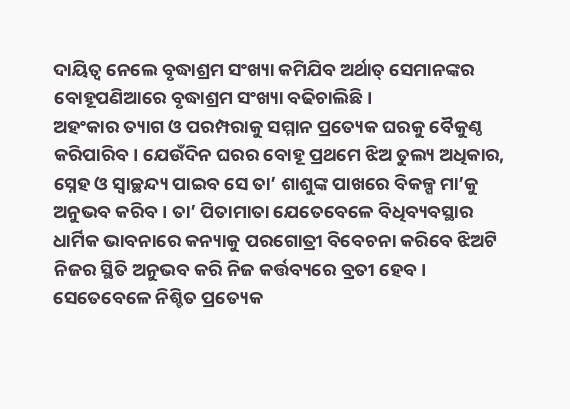ଦାୟିତ୍ୱ ନେଲେ ବୃଦ୍ଧାଶ୍ରମ ସଂଖ୍ୟା କମିଯିବ ଅର୍ଥାତ୍‌ ସେମାନଙ୍କର ବୋହୂପଣିଆରେ ବୃଦ୍ଧାଶ୍ରମ ସଂଖ୍ୟା ବଢିଚାଲିଛି।
ଅହଂକାର ତ୍ୟାଗ ଓ ପରମ୍ପରାକୁ ସମ୍ମାନ ପ୍ରତ୍ୟେକ ଘରକୁ ବୈକୁଣ୍ଠ କରିପାରିବ। ଯେଉଁଦିନ ଘରର ବୋହୂ ପ୍ରଥମେ ଝିଅ ତୁଲ୍ୟ ଅଧିକାର, ସ୍ନେହ ଓ ସ୍ବାଚ୍ଛନ୍ଦ୍ୟ ପାଇବ ସେ ତା’ ଶାଶୁଙ୍କ ପାଖରେ ବିକଳ୍ପ ମା’କୁ ଅନୁଭବ କରିବ। ତା’ ପିତାମାତା ଯେତେବେଳେ ବିଧିବ୍ୟବସ୍ଥାର ଧାର୍ମିକ ଭାବନାରେ କନ୍ୟାକୁ ପରଗୋତ୍ରୀ ବିବେଚନା କରିବେ ଝିଅଟି ନିଜର ସ୍ଥିତି ଅନୁଭବ କରି ନିଜ କର୍ତ୍ତବ୍ୟରେ ବ୍ରତୀ ହେବ। ସେତେବେଳେ ନିଶ୍ଚିତ ପ୍ରତ୍ୟେକ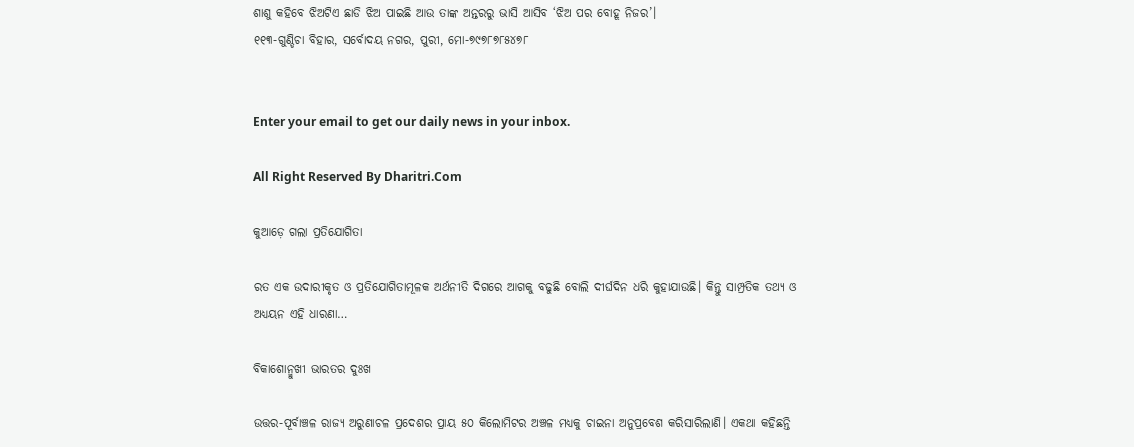ଶାଶୁ କହିବେ ଝିଅଟିଏ ଛାଡି ଝିଅ ପାଇଛି ଆଉ ତାଙ୍କ ଅନ୍ତରରୁ ଭାସି ଆସିବ ‘ଝିଅ ପର ବୋହୂ ନିଜର’।
୧୧୩-ଗୁଣ୍ଡିଚା ବିହାର, ସର୍ବୋଦୟ ନଗର, ପୁରୀ, ମୋ-୭୯୭୮୭୮୫୪୭୮


Enter your email to get our daily news in your inbox.

All Right Reserved By Dharitri.Com

କୁଆଡ଼େ ଗଲା ପ୍ରତିଯୋଗିତା

ରତ ଏକ ଉଦାରୀକୃତ ଓ ପ୍ରତିଯୋଗିତାମୂଳକ ଅର୍ଥନୀତି ଦିଗରେ ଆଗକୁ ବଢୁଛି ବୋଲି ଦୀର୍ଘଦିନ ଧରି କୁହାଯାଉଛି। କିନ୍ତୁ ସାମ୍ପ୍ରତିକ ତଥ୍ୟ ଓ ଅଧ୍ୟୟନ ଏହି ଧାରଣା…

ବିକାଶୋନ୍ମୁଖୀ ଭାରତର ଦୁଃଖ

ଉତ୍ତର-ପୂର୍ବାଞ୍ଚଳ ରାଜ୍ୟ ଅରୁଣାଚଳ ପ୍ରଦେଶର ପ୍ରାୟ ୫୦ କିଲୋମିଟର ଅଞ୍ଚଳ ମଧ୍ୟକୁ ଚାଇନା ଅନୁପ୍ରବେଶ କରିସାରିଲାଣି। ଏକଥା କହିଛନ୍ତି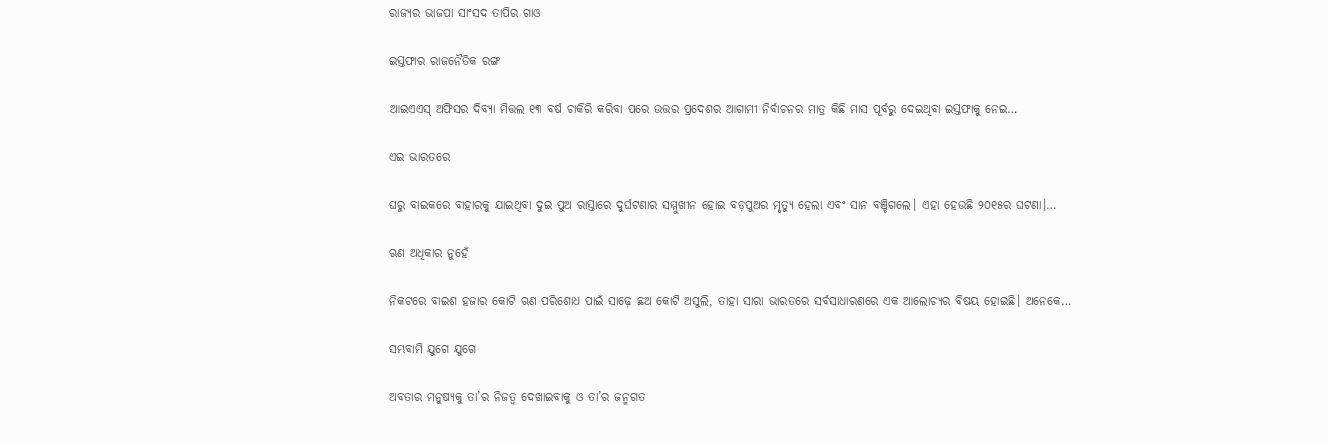ରାଜ୍ୟର ଭାଜପା ସାଂସଦ ତାପିର ଗାଓ

ଇସ୍ତଫାର ରାଜନୈତିକ ରଙ୍ଗ

ଆଇଏଏସ୍‌ ଅଫିସର ଦିବ୍ୟା ମିତ୍ତଲ ୧୩ ବର୍ଷ ଚାକିରି କରିବା ପରେ ଉତ୍ତର ପ୍ରଦେଶର ଆଗାମୀ ନିର୍ବାଚନର ମାତ୍ର କିଛି ମାସ ପୂର୍ବରୁ ଦେଇଥିବା ଇସ୍ତଫାକୁ ନେଇ…

ଏଇ ଭାରତରେ

ଘରୁ ବାଇକରେ ବାହାରକୁ ଯାଇଥିବା ଦୁଇ ପୁଅ ରାସ୍ତାରେ ଦୁର୍ଘଟଣାର ସମ୍ମୁଖୀନ ହୋଇ ବଡ଼ପୁଅର ମୃତ୍ୟୁ ହେଲା ଏବଂ ସାନ ବଞ୍ଚିଗଲେ। ଏହା ହେଉଛି ୨୦୧୫ର ଘଟଣା।…

ଋଣ ଅଧିକାର ନୁହେଁ

ନିକଟରେ ବାଇଶ ହଜାର କୋଟି ଋଣ ପରିଶୋଧ ପାଇଁ ସାଢ଼େ ଛଅ କୋଟି ଅସୁଲି, ତାହା ସାରା ଭାରତରେ ସର୍ବସାଧାରଣରେ ଏକ ଆଲୋଚ୍ୟର ବିଷୟ ହୋଇଛି। ଅନେକେ…

ସମ୍ଭବାମି ଯୁଗେ ଯୁଗେ

ଅବତାର ମନୁଷ୍ୟକୁ ତା’ର ନିଜତ୍ୱ ଦେଖାଇବାକୁ ଓ ତା’ର ଜନ୍ମଗତ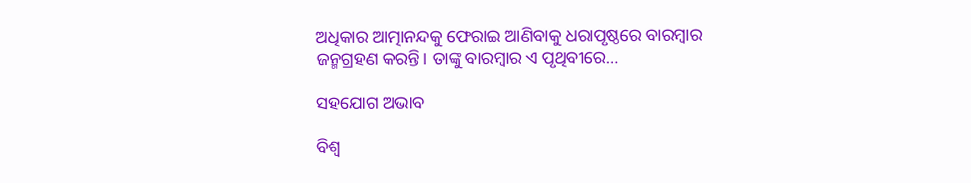ଅଧିକାର ଆତ୍ମାନନ୍ଦକୁ ଫେରାଇ ଆଣିବାକୁ ଧରାପୃଷ୍ଠରେ ବାରମ୍ବାର ଜନ୍ମଗ୍ରହଣ କରନ୍ତି। ତାଙ୍କୁ ବାରମ୍ବାର ଏ ପୃଥିବୀରେ…

ସହଯୋଗ ଅଭାବ

ବିଶ୍ୱ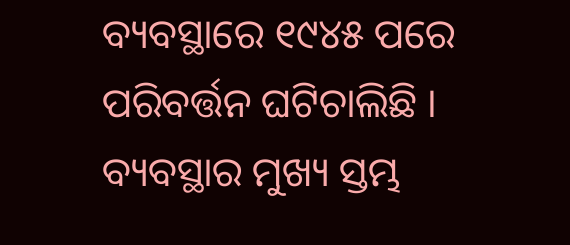ବ୍ୟବସ୍ଥାରେ ୧୯୪୫ ପରେ ପରିବର୍ତ୍ତନ ଘଟିଚାଲିଛି । ବ୍ୟବସ୍ଥାର ମୁଖ୍ୟ ସ୍ତମ୍ଭ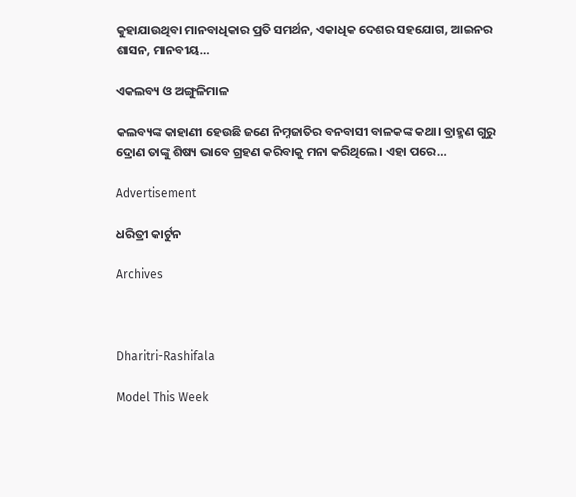କୁହାଯାଉଥିବା ମାନବାଧିକାର ପ୍ରତି ସମର୍ଥନ, ଏକାଧିକ ଦେଶର ସହଯୋଗ, ଆଇନର ଶାସନ, ମାନବୀୟ…

ଏକଲବ୍ୟ ଓ ଅଙ୍ଗୁଳିମାଳ

କଲବ୍ୟଙ୍କ କାହାଣୀ ହେଉଛି ଜଣେ ନିମ୍ନଜାତିର ବନବାସୀ ବାଳକଙ୍କ କଥା। ବ୍ରାହ୍ମଣ ଗୁରୁ ଦ୍ରୋଣ ତାଙ୍କୁ ଶିଷ୍ୟ ଭାବେ ଗ୍ରହଣ କରିବାକୁ ମନା କରିଥିଲେ। ଏହା ପରେ…

Advertisement

ଧରିତ୍ରୀ କାର୍ଟୁନ

Archives



Dharitri-Rashifala

Model This Week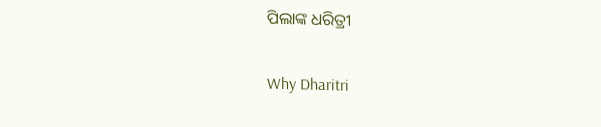ପିଲାଙ୍କ ଧରିତ୍ରୀ

Why Dharitri